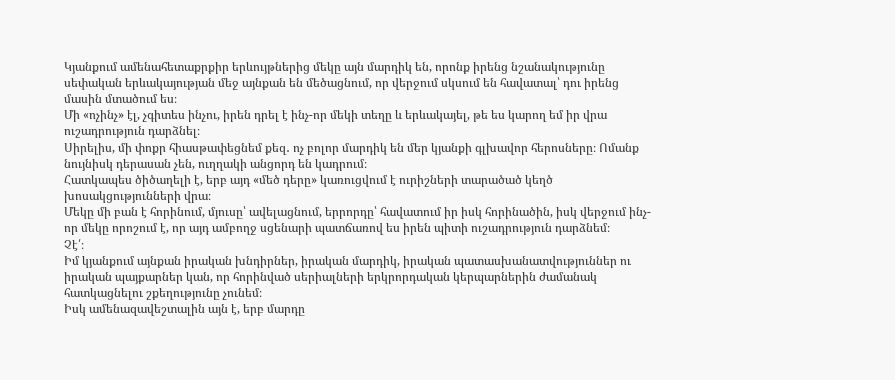Կյանքում ամենահետաքրքիր երևույթներից մեկը այն մարդիկ են, որոնք իրենց նշանակությունը սեփական երևակայության մեջ այնքան են մեծացնում, որ վերջում սկսում են հավատալ՝ դու իրենց մասին մտածում ես։
Մի «ոչինչ» էլ, չգիտես ինչու, իրեն դրել է ինչ-որ մեկի տեղը և երևակայել, թե ես կարող եմ իր վրա ուշադրություն դարձնել։
Սիրելիս, մի փոքր հիասթափեցնեմ քեզ․ ոչ բոլոր մարդիկ են մեր կյանքի գլխավոր հերոսները։ Ոմանք նույնիսկ դերասան չեն, ուղղակի անցորդ են կադրում։
Հատկապես ծիծաղելի է, երբ այդ «մեծ դերը» կառուցվում է ուրիշների տարածած կեղծ խոսակցությունների վրա։
Մեկը մի բան է հորինում, մյուսը՝ ավելացնում, երրորդը՝ հավատում իր իսկ հորինածին, իսկ վերջում ինչ-որ մեկը որոշում է, որ այդ ամբողջ սցենարի պատճառով ես իրեն պիտի ուշադրություն դարձնեմ։
Չէ՛։
Իմ կյանքում այնքան իրական խնդիրներ, իրական մարդիկ, իրական պատասխանատվություններ ու իրական պայքարներ կան, որ հորինված սերիալների երկրորդական կերպարներին ժամանակ հատկացնելու շքեղությունը չունեմ։
Իսկ ամենազավեշտալին այն է, երբ մարդը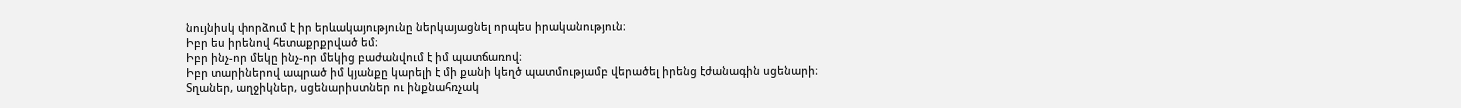նույնիսկ փորձում է իր երևակայությունը ներկայացնել որպես իրականություն։
Իբր ես իրենով հետաքրքրված եմ։
Իբր ինչ-որ մեկը ինչ-որ մեկից բաժանվում է իմ պատճառով։
Իբր տարիներով ապրած իմ կյանքը կարելի է մի քանի կեղծ պատմությամբ վերածել իրենց էժանագին սցենարի։
Տղաներ, աղջիկներ, սցենարիստներ ու ինքնահռչակ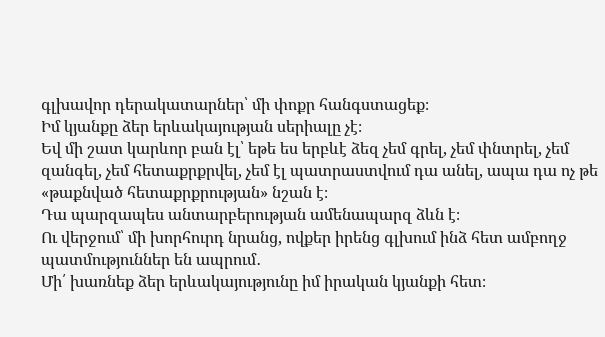գլխավոր դերակատարներ՝ մի փոքր հանգստացեք։
Իմ կյանքը ձեր երևակայության սերիալը չէ։
Եվ մի շատ կարևոր բան էլ՝ եթե ես երբևէ ձեզ չեմ գրել, չեմ փնտրել, չեմ զանգել, չեմ հետաքրքրվել, չեմ էլ պատրաստվում դա անել, ապա դա ոչ թե «թաքնված հետաքրքրության» նշան է։
Դա պարզապես անտարբերության ամենապարզ ձևն է։
Ու վերջում՝ մի խորհուրդ նրանց, ովքեր իրենց գլխում ինձ հետ ամբողջ պատմություններ են ապրում․
Մի՛ խառնեք ձեր երևակայությունը իմ իրական կյանքի հետ։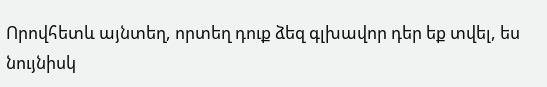Որովհետև այնտեղ, որտեղ դուք ձեզ գլխավոր դեր եք տվել, ես նույնիսկ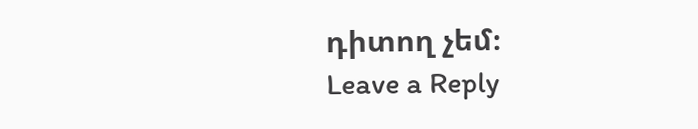դիտող չեմ։
Leave a Reply